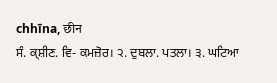chhīna, छीन
ਸੰ. ਕ੍ਸ਼ੀਣ. ਵਿ- ਕਮਜ਼ੋਰ। ੨. ਦੁਬਲਾ. ਪਤਲਾ। ੩. ਘਟਿਆ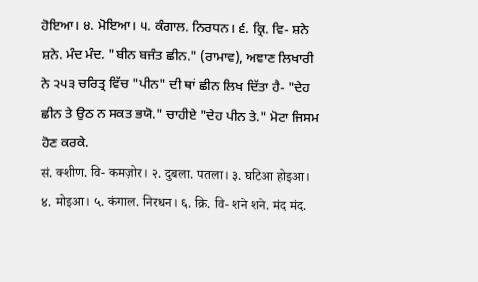ਹੋਇਆ। ੪. ਮੋਇਆ। ੫. ਕੰਗਾਲ. ਨਿਰਧਨ। ੬. ਕ੍ਰਿ. ਵਿ- ਸ਼ਨੇ ਸ਼ਨੇ. ਮੰਦ ਮੰਦ. "ਬੀਨ ਬਜੰਤ ਛੀਨ." (ਰਾਮਾਵ), ਅਞਾਣ ਲਿਖਾਰੀ ਨੇ ੨੫੩ ਚਰਿਤ੍ਰ ਵਿੱਚ "ਪੀਨ" ਦੀ ਥਾਂ ਛੀਨ ਲਿਖ ਦਿੱਤਾ ਹੈ- "ਦੇਹ ਛੀਨ ਤੇ ਉਠ ਨ ਸਕਤ ਭਯੋ." ਚਾਹੀਏ "ਦੇਹ ਪੀਨ ਤੇ." ਮੋਟਾ ਜਿਸਮ ਹੋਣ ਕਰਕੇ.
सं. क्शीण. वि- कमज़ोर। २. दुबला. पतला। ३. घटिआ होइआ। ४. मोइआ। ५. कंगाल. निरधन। ६. क्रि. वि- शने शने. मंद मंद.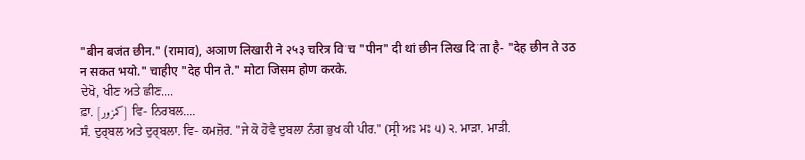"बीन बजंत छीन." (रामाव), अञाण लिखारी ने २५३ चरित्र विॱच "पीन" दी थां छीन लिख दिॱता है- "देह छीन ते उठ न सकत भयो." चाहीए "देह पीन ते." मोटा जिसम होण करके.
ਦੇਖੋ, ਖੀਣ ਅਤੇ ਛੀਣ....
ਫ਼ਾ. [کمزور] ਵਿ- ਨਿਰਬਲ....
ਸੰ. ਦੁਰ੍ਬਲ ਅਤੇ ਦੁਰ੍ਬਲਾ. ਵਿ- ਕਮਜ਼ੋਰ. "ਜੇ ਕੋ ਹੋਵੈ ਦੁਬਲਾ ਨੰਗ ਭੁਖ ਕੀ ਪੀਰ." (ਸ੍ਰੀ ਅਃ ਮਃ ੫) ੨. ਮਾੜਾ. ਮਾੜੀ.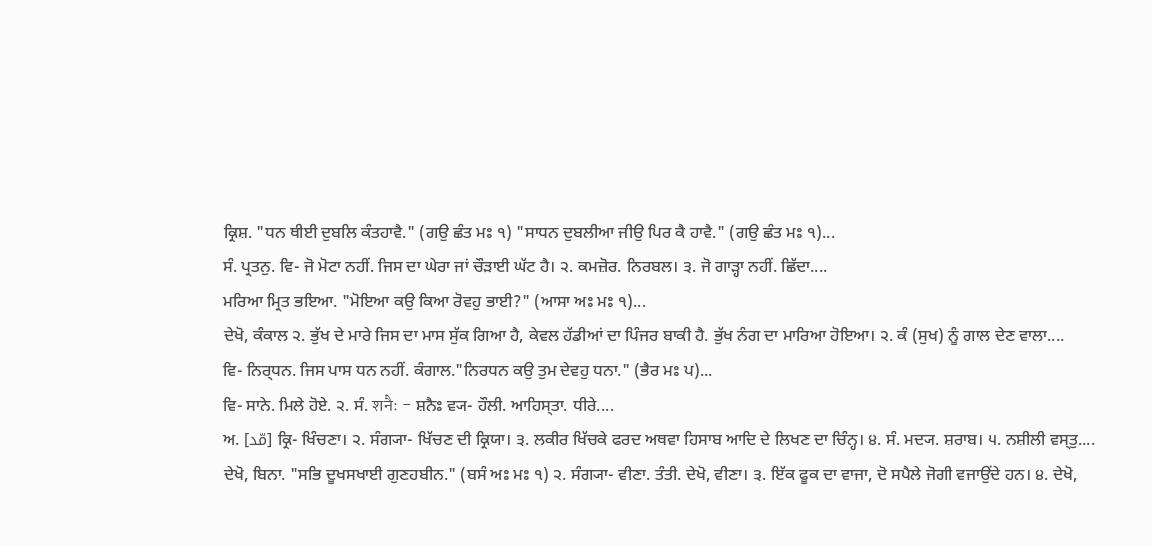ਕ੍ਰਿਸ਼. "ਧਨ ਥੀਈ ਦੁਬਲਿ ਕੰਤਹਾਵੈ." (ਗਉ ਛੰਤ ਮਃ ੧) "ਸਾਧਨ ਦੁਬਲੀਆ ਜੀਉ ਪਿਰ ਕੈ ਹਾਵੈ." (ਗਉ ਛੰਤ ਮਃ ੧)...
ਸੰ. ਪ੍ਰਤਨੁ. ਵਿ- ਜੋ ਮੋਟਾ ਨਹੀਂ. ਜਿਸ ਦਾ ਘੇਰਾ ਜਾਂ ਚੌੜਾਈ ਘੱਟ ਹੈ। ੨. ਕਮਜ਼ੋਰ. ਨਿਰਬਲ। ੩. ਜੋ ਗਾੜ੍ਹਾ ਨਹੀਂ. ਛਿੱਦਾ....
ਮਰਿਆ ਮ੍ਰਿਤ ਭਇਆ. "ਮੋਇਆ ਕਉ ਕਿਆ ਰੋਵਹੁ ਭਾਈ?" (ਆਸਾ ਅਃ ਮਃ ੧)...
ਦੇਖੋ, ਕੰਕਾਲ ੨. ਭੁੱਖ ਦੇ ਮਾਰੇ ਜਿਸ ਦਾ ਮਾਸ ਸੁੱਕ ਗਿਆ ਹੈ, ਕੇਵਲ ਹੱਡੀਆਂ ਦਾ ਪਿੰਜਰ ਬਾਕੀ ਹੈ. ਭੁੱਖ ਨੰਗ ਦਾ ਮਾਰਿਆ ਹੋਇਆ। ੨. ਕੰ (ਸੁਖ) ਨੂੰ ਗਾਲ ਦੇਣ ਵਾਲਾ....
ਵਿ- ਨਿਰ੍ਧਨ. ਜਿਸ ਪਾਸ ਧਨ ਨਹੀਂ. ਕੰਗਾਲ."ਨਿਰਧਨ ਕਉ ਤੁਮ ਦੇਵਹੁ ਧਨਾ." (ਭੈਰ ਮਃ ਪ)...
ਵਿ- ਸਾਨੇ. ਮਿਲੇ ਹੋਏ. ੨. ਸੰ. शनैः - ਸ਼ਨੈਃ ਵ੍ਯ- ਹੌਲੀ. ਆਹਿਸ੍ਤਾ. ਧੀਰੇ....
ਅ. [مّد] ਕ੍ਰਿ- ਖਿੰਚਣਾ। ੨. ਸੰਗ੍ਯਾ- ਖਿੱਚਣ ਦੀ ਕ੍ਰਿਯਾ। ੩. ਲਕੀਰ ਖਿੱਚਕੇ ਫਰਦ ਅਥਵਾ ਹਿਸਾਬ ਆਦਿ ਦੇ ਲਿਖਣ ਦਾ ਚਿੰਨ੍ਹ। ੪. ਸੰ. ਮਦ੍ਯ. ਸ਼ਰਾਬ। ੫. ਨਸ਼ੀਲੀ ਵਸ੍ਤੁ....
ਦੇਖੋ, ਬਿਨਾ. "ਸਭਿ ਦੂਖਸਖਾਈ ਗੁਣਹਬੀਨ." (ਬਸੰ ਅਃ ਮਃ ੧) ੨. ਸੰਗ੍ਯਾ- ਵੀਣਾ. ਤੰਤੀ. ਦੇਖੋ, ਵੀਣਾ। ੩. ਇੱਕ ਫੂਕ ਦਾ ਵਾਜਾ, ਦੋ ਸਪੈਲੇ ਜੋਗੀ ਵਜਾਉਂਦੇ ਹਨ। ੪. ਦੇਖੋ,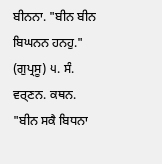ਬੀਨਨਾ. "ਬੀਨ ਬੀਨ ਬਿਘਨਨ ਹਨਹੁ." (ਗੁਪ੍ਰਸੂ) ੫. ਸੰ. ਵਰ੍ਣਨ. ਕਥਨ. "ਬੀਨ ਸਕੈ ਬਿਧਨਾ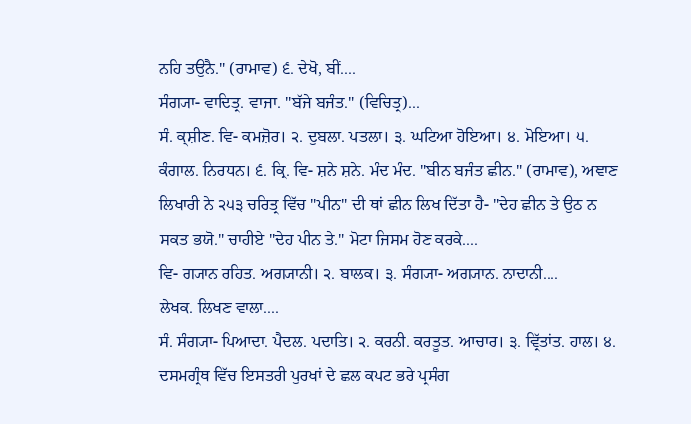ਨਹਿ ਤਉਨੈ." (ਰਾਮਾਵ) ੬. ਦੇਖੋ, ਬੀਂ....
ਸੰਗ੍ਯਾ- ਵਾਦਿਤ੍ਰ. ਵਾਜਾ. "ਬੱਜੇ ਬਜੰਤ." (ਵਿਚਿਤ੍ਰ)...
ਸੰ. ਕ੍ਸ਼ੀਣ. ਵਿ- ਕਮਜ਼ੋਰ। ੨. ਦੁਬਲਾ. ਪਤਲਾ। ੩. ਘਟਿਆ ਹੋਇਆ। ੪. ਮੋਇਆ। ੫. ਕੰਗਾਲ. ਨਿਰਧਨ। ੬. ਕ੍ਰਿ. ਵਿ- ਸ਼ਨੇ ਸ਼ਨੇ. ਮੰਦ ਮੰਦ. "ਬੀਨ ਬਜੰਤ ਛੀਨ." (ਰਾਮਾਵ), ਅਞਾਣ ਲਿਖਾਰੀ ਨੇ ੨੫੩ ਚਰਿਤ੍ਰ ਵਿੱਚ "ਪੀਨ" ਦੀ ਥਾਂ ਛੀਨ ਲਿਖ ਦਿੱਤਾ ਹੈ- "ਦੇਹ ਛੀਨ ਤੇ ਉਠ ਨ ਸਕਤ ਭਯੋ." ਚਾਹੀਏ "ਦੇਹ ਪੀਨ ਤੇ." ਮੋਟਾ ਜਿਸਮ ਹੋਣ ਕਰਕੇ....
ਵਿ- ਗ੍ਯਾਨ ਰਹਿਤ. ਅਗ੍ਯਾਨੀ। ੨. ਬਾਲਕ। ੩. ਸੰਗ੍ਯਾ- ਅਗ੍ਯਾਨ. ਨਾਦਾਨੀ....
ਲੇਖਕ. ਲਿਖਣ ਵਾਲਾ....
ਸੰ. ਸੰਗ੍ਯਾ- ਪਿਆਦਾ. ਪੈਦਲ. ਪਦਾਤਿ। ੨. ਕਰਨੀ. ਕਰਤੂਤ. ਆਚਾਰ। ੩. ਵ੍ਰਿੱਤਾਂਤ. ਹਾਲ। ੪. ਦਸਮਗ੍ਰੰਥ ਵਿੱਚ ਇਸਤਰੀ ਪੁਰਖਾਂ ਦੇ ਛਲ ਕਪਟ ਭਰੇ ਪ੍ਰਸੰਗ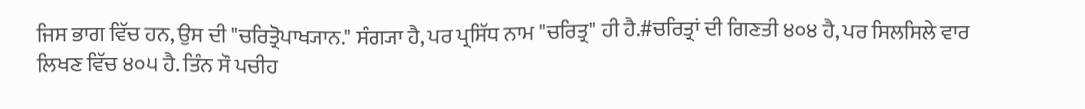ਜਿਸ ਭਾਗ ਵਿੱਚ ਹਨ, ਉਸ ਦੀ "ਚਰਿਤ੍ਰੋਪਾਖ੍ਯਾਨ." ਸੰਗ੍ਯਾ ਹੈ, ਪਰ ਪ੍ਰਸਿੱਧ ਨਾਮ "ਚਰਿਤ੍ਰ" ਹੀ ਹੈ.#ਚਰਿਤ੍ਰਾਂ ਦੀ ਗਿਣਤੀ ੪੦੪ ਹੈ, ਪਰ ਸਿਲਸਿਲੇ ਵਾਰ ਲਿਖਣ ਵਿੱਚ ੪੦੫ ਹੈ. ਤਿੰਨ ਸੌ ਪਚੀਹ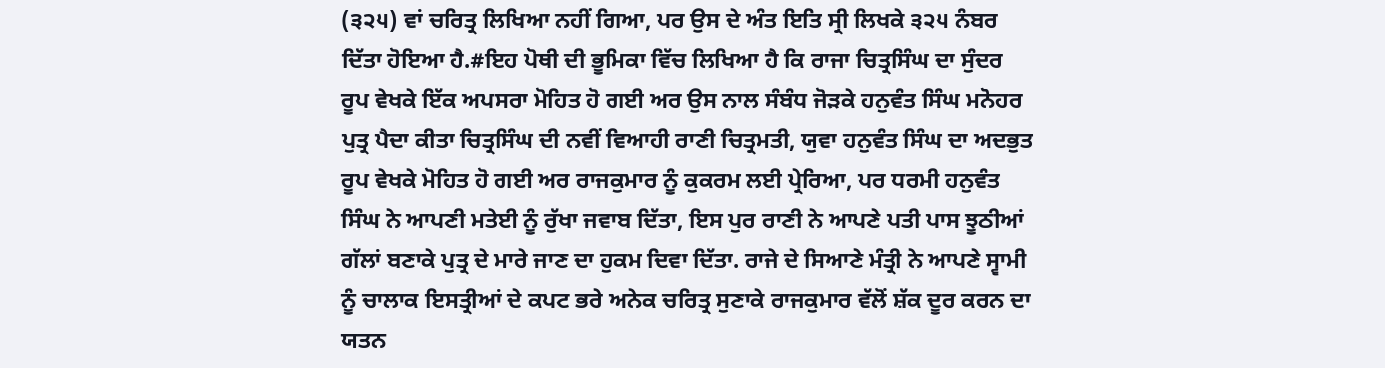(੩੨੫) ਵਾਂ ਚਰਿਤ੍ਰ ਲਿਖਿਆ ਨਹੀਂ ਗਿਆ, ਪਰ ਉਸ ਦੇ ਅੰਤ ਇਤਿ ਸ੍ਰੀ ਲਿਖਕੇ ੩੨੫ ਨੰਬਰ ਦਿੱਤਾ ਹੋਇਆ ਹੈ.#ਇਹ ਪੋਥੀ ਦੀ ਭੂਮਿਕਾ ਵਿੱਚ ਲਿਖਿਆ ਹੈ ਕਿ ਰਾਜਾ ਚਿਤ੍ਰਸਿੰਘ ਦਾ ਸੁੰਦਰ ਰੂਪ ਵੇਖਕੇ ਇੱਕ ਅਪਸਰਾ ਮੋਹਿਤ ਹੋ ਗਈ ਅਰ ਉਸ ਨਾਲ ਸੰਬੰਧ ਜੋੜਕੇ ਹਨੁਵੰਤ ਸਿੰਘ ਮਨੋਹਰ ਪੁਤ੍ਰ ਪੈਦਾ ਕੀਤਾ ਚਿਤ੍ਰਸਿੰਘ ਦੀ ਨਵੀਂ ਵਿਆਹੀ ਰਾਣੀ ਚਿਤ੍ਰਮਤੀ, ਯੁਵਾ ਹਨੁਵੰਤ ਸਿੰਘ ਦਾ ਅਦਭੁਤ ਰੂਪ ਵੇਖਕੇ ਮੋਹਿਤ ਹੋ ਗਈ ਅਰ ਰਾਜਕੁਮਾਰ ਨੂੰ ਕੁਕਰਮ ਲਈ ਪ੍ਰੇਰਿਆ, ਪਰ ਧਰਮੀ ਹਨੁਵੰਤ ਸਿੰਘ ਨੇ ਆਪਣੀ ਮਤੇਈ ਨੂੰ ਰੁੱਖਾ ਜਵਾਬ ਦਿੱਤਾ, ਇਸ ਪੁਰ ਰਾਣੀ ਨੇ ਆਪਣੇ ਪਤੀ ਪਾਸ ਝੂਠੀਆਂ ਗੱਲਾਂ ਬਣਾਕੇ ਪੁਤ੍ਰ ਦੇ ਮਾਰੇ ਜਾਣ ਦਾ ਹੁਕਮ ਦਿਵਾ ਦਿੱਤਾ. ਰਾਜੇ ਦੇ ਸਿਆਣੇ ਮੰਤ੍ਰੀ ਨੇ ਆਪਣੇ ਸ੍ਵਾਮੀ ਨੂੰ ਚਾਲਾਕ ਇਸਤ੍ਰੀਆਂ ਦੇ ਕਪਟ ਭਰੇ ਅਨੇਕ ਚਰਿਤ੍ਰ ਸੁਣਾਕੇ ਰਾਜਕੁਮਾਰ ਵੱਲੋਂ ਸ਼ੱਕ ਦੂਰ ਕਰਨ ਦਾ ਯਤਨ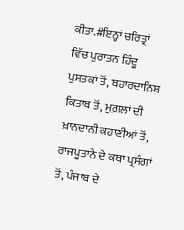ਕੀਤਾ.#ਇਨ੍ਹਾਂ ਚਰਿਤ੍ਰਾਂ ਵਿੱਚ ਪੁਰਾਤਨ ਹਿੰਦੂ ਪੁਸਤਕਾਂ ਤੋਂ, ਬਹਾਰਦਾਨਿਸ਼ ਕਿਤਾਬ ਤੋਂ, ਮੁਗ਼ਲਾਂ ਦੀ ਖ਼ਾਨਦਾਨੀ ਕਹਾਣੀਆਂ ਤੋਂ, ਰਾਜਪੂਤਾਨੇ ਦੇ ਕਥਾ ਪ੍ਰਸੰਗਾਂ ਤੋਂ, ਪੰਜਾਬ ਦੇ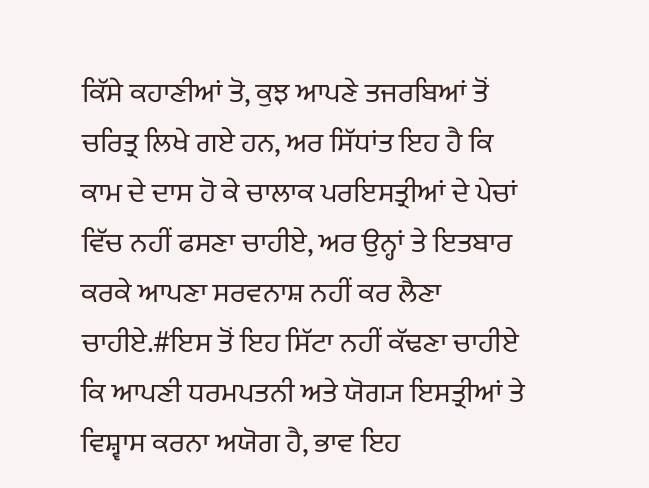ਕਿੱਸੇ ਕਹਾਣੀਆਂ ਤੋ, ਕੁਝ ਆਪਣੇ ਤਜਰਬਿਆਂ ਤੋਂ ਚਰਿਤ੍ਰ ਲਿਖੇ ਗਏ ਹਨ, ਅਰ ਸਿੱਧਾਂਤ ਇਹ ਹੈ ਕਿ ਕਾਮ ਦੇ ਦਾਸ ਹੋ ਕੇ ਚਾਲਾਕ ਪਰਇਸਤ੍ਰੀਆਂ ਦੇ ਪੇਚਾਂ ਵਿੱਚ ਨਹੀਂ ਫਸਣਾ ਚਾਹੀਏ, ਅਰ ਉਨ੍ਹਾਂ ਤੇ ਇਤਬਾਰ ਕਰਕੇ ਆਪਣਾ ਸਰਵਨਾਸ਼ ਨਹੀਂ ਕਰ ਲੈਣਾ ਚਾਹੀਏ.#ਇਸ ਤੋਂ ਇਹ ਸਿੱਟਾ ਨਹੀਂ ਕੱਢਣਾ ਚਾਹੀਏ ਕਿ ਆਪਣੀ ਧਰਮਪਤਨੀ ਅਤੇ ਯੋਗ੍ਯ ਇਸਤ੍ਰੀਆਂ ਤੇ ਵਿਸ਼੍ਵਾਸ ਕਰਨਾ ਅਯੋਗ ਹੈ, ਭਾਵ ਇਹ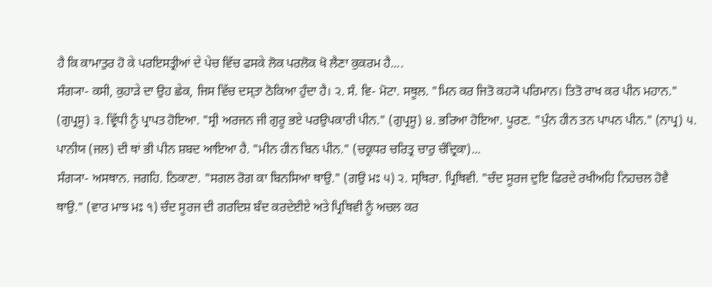ਹੈ ਕਿ ਕਾਮਾਤੁਰ ਹੋ ਕੇ ਪਰਇਸਤ੍ਰੀਆਂ ਦੇ ਪੇਚ ਵਿੱਚ ਫਸਕੇ ਲੋਕ ਪਰਲੋਕ ਖੋ ਲੈਣਾ ਕੁਕਰਮ ਹੈ....
ਸੰਗ੍ਯਾ- ਕਸੀ, ਕੁਹਾੜੇ ਦਾ ਉਹ ਛੇਕ, ਜਿਸ ਵਿੱਚ ਦਸ੍ਤਾ ਠੋਕਿਆ ਹੁੰਦਾ ਹੈ। ੨. ਸੰ. ਵਿ- ਮੋਟਾ. ਸਥੂਲ. "ਮਿਨ ਕਰ ਜਿਤੋ ਕਹ੍ਯੋ ਪਰਿਮਾਨ। ਤਿਤੋ ਰਾਖ ਕਰ ਪੀਨ ਮਹਾਨ." (ਗੁਪ੍ਰਸੂ) ੩. ਵ੍ਰਿੱਧੀ ਨੂੰ ਪ੍ਰਾਪਤ ਹੋਇਆ. "ਸ੍ਰੀ ਅਰਜਨ ਜੀ ਗੁਰੂ ਭਏ ਪਰਉਪਕਾਰੀ ਪੀਨ." (ਗੁਪ੍ਰਸੂ) ੪. ਭਰਿਆ ਹੋਇਆ. ਪੂਰਣ. "ਪੁੰਨ ਹੀਨ ਤਨ ਪਾਪਨ ਪੀਨ." (ਨਾਪ੍ਰ) ੫. ਪਾਨੀਯ (ਜਲ) ਦੀ ਥਾਂ ਭੀ ਪੀਨ ਸ਼ਬਦ ਆਇਆ ਹੈ. "ਮੀਨ ਹੀਨ ਬਿਨ ਪੀਨ." (ਚਕ੍ਰਧਰ ਚਰਿਤ੍ਰ ਚਾਰੁ ਚੰਦ੍ਰਿਕਾ)...
ਸੰਗ੍ਯਾ- ਅਸਥਾਨ. ਜਗਹਿ. ਠਿਕਾਣਾ. "ਸਗਲ ਰੋਗ ਕਾ ਬਿਨਸਿਆ ਥਾਉ." (ਗਉ ਮਃ ੫) ੨. ਸ੍ਥਿਰਾ. ਪ੍ਰਿਥਿਵੀ. "ਚੰਦ ਸੂਰਜ ਦੁਇ ਫਿਰਦੇ ਰਖੀਅਹਿ ਨਿਹਚਲ ਹੋਵੈ ਥਾਉ." (ਵਾਰ ਮਾਝ ਮਃ ੧) ਚੰਦ ਸੂਰਜ ਦੀ ਗਰਦਿਸ਼ ਬੰਦ ਕਰਦੇਈਏ ਅਤੇ ਪ੍ਰਿਥਿਵੀ ਨੂੰ ਅਚਲ ਕਰ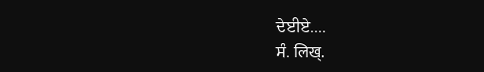ਦੇਈਏ....
ਸੰ. लिख्.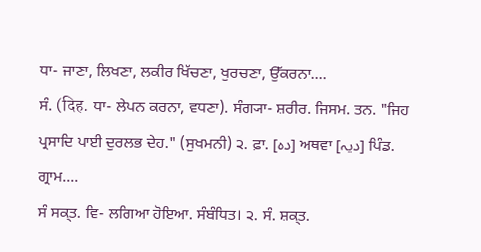ਧਾ- ਜਾਣਾ, ਲਿਖਣਾ, ਲਕੀਰ ਖਿੱਚਣਾ, ਖੁਰਚਣਾ, ਉੱਕਰਨਾ....
ਸੰ. (दिह. ਧਾ- ਲੇਪਨ ਕਰਨਾ, ਵਧਣਾ). ਸੰਗ੍ਯਾ- ਸ਼ਰੀਰ. ਜਿਸਮ. ਤਨ. "ਜਿਹ ਪ੍ਰਸਾਦਿ ਪਾਈ ਦੁਰਲਭ ਦੇਹ." (ਸੁਖਮਨੀ) ੨. ਫ਼ਾ. [دہ] ਅਥਵਾ [دیہ] ਪਿੰਡ. ਗ੍ਰਾਮ....
ਸੰ ਸਕ੍ਤ. ਵਿ- ਲਗਿਆ ਹੋਇਆ. ਸੰਬੰਧਿਤ। ੨. ਸੰ. ਸ਼ਕ੍ਤ.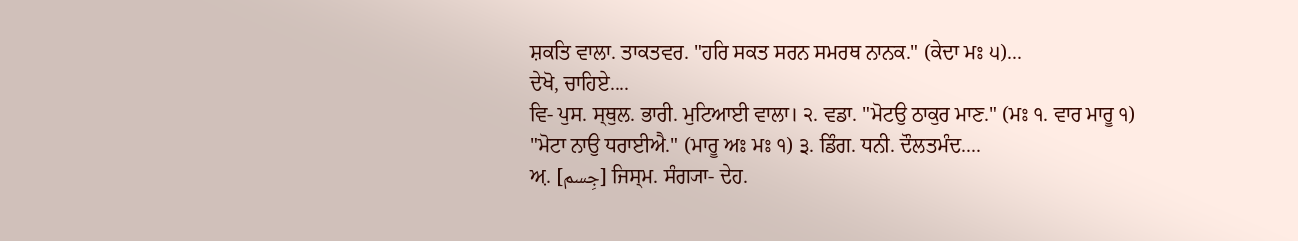ਸ਼ਕਤਿ ਵਾਲਾ. ਤਾਕਤਵਰ. "ਹਰਿ ਸਕਤ ਸਰਨ ਸਮਰਥ ਨਾਨਕ." (ਕੇਦਾ ਮਃ ੫)...
ਦੇਖੋ, ਚਾਹਿਏ....
ਵਿ- ਪੁਸ. ਸ੍ਥੁਲ. ਭਾਰੀ. ਮੁਟਿਆਈ ਵਾਲਾ। ੨. ਵਡਾ. "ਮੋਟਉ ਠਾਕੁਰ ਮਾਣ." (ਮਃ ੧. ਵਾਰ ਮਾਰੂ ੧) "ਮੋਟਾ ਨਾਉ ਧਰਾਈਐ." (ਮਾਰੂ ਅਃ ਮਃ ੧) ੩. ਡਿੰਗ. ਧਨੀ. ਦੌਲਤਮੰਦ....
ਅ਼. [جِسم] ਜਿਸ੍ਮ. ਸੰਗ੍ਯਾ- ਦੇਹ.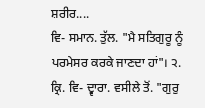ਸ਼ਰੀਰ....
ਵਿ- ਸਮਾਨ. ਤੁੱਲ. "ਮੈ ਸਤਿਗੁਰੂ ਨੂੰ ਪਰਮੇਸਰ ਕਰਕੇ ਜਾਣਦਾ ਹਾਂ"। ੨. ਕ੍ਰਿ. ਵਿ- ਦ੍ਵਾਰਾ. ਵਸੀਲੇ ਤੋਂ. "ਗੁਰੁ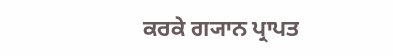ਕਰਕੇ ਗ੍ਯਾਨ ਪ੍ਰਾਪਤ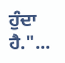ਹੁੰਦਾ ਹੈ."...